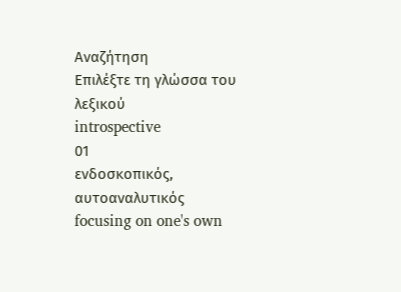Αναζήτηση
Επιλέξτε τη γλώσσα του λεξικού
introspective
01
ενδοσκοπικός, αυτοαναλυτικός
focusing on one's own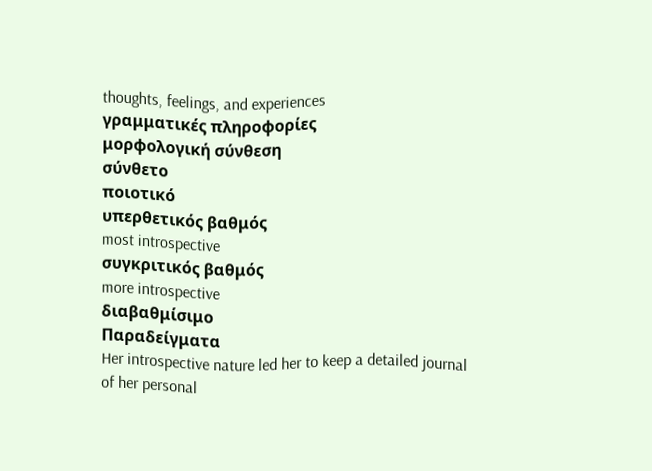thoughts, feelings, and experiences
γραμματικές πληροφορίες
μορφολογική σύνθεση
σύνθετο
ποιοτικό
υπερθετικός βαθμός
most introspective
συγκριτικός βαθμός
more introspective
διαβαθμίσιμο
Παραδείγματα
Her introspective nature led her to keep a detailed journal of her personal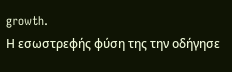growth.
Η εσωστρεφής φύση της την οδήγησε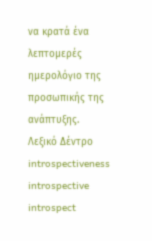να κρατά ένα λεπτομερές ημερολόγιο της προσωπικής της ανάπτυξης.
Λεξικό Δέντρο
introspectiveness
introspective
introspect